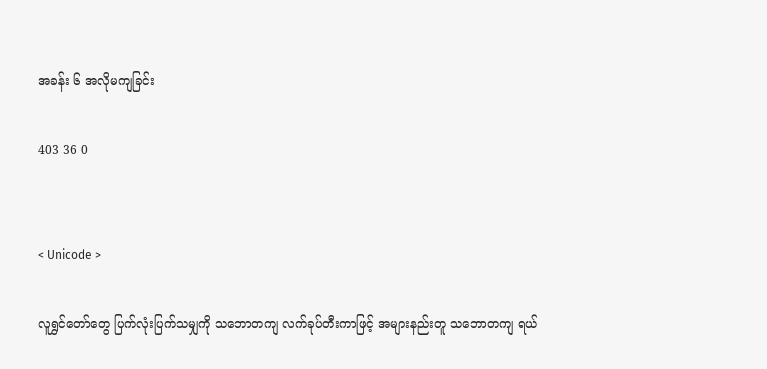အခန်း ၆ အလိုမကျခြင်း

403 36 0


< Unicode >

လူရွှင်တော်တွေ ပြက်လုံးပြက်သမျှကို သဘောတကျ လက်ခုပ်တီးကာဖြင့် အများနည်းတူ သဘောတကျ ရယ်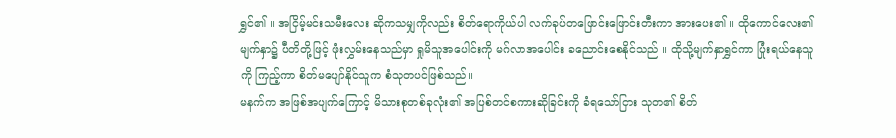ရွှင်၏ ။ အငြိမ့်မင်းသမီးလေး ဆိုကသမျှကိုလည်း စိတ်ရောကိုယ်ပါ လက်ခုပ်တဖြောင်းဖြောင်းတီးကာ အားပေး၏ ။ ထိုကောင်လေး၏ မျက်နှာ၌ ပီတိတို့ဖြင့် ဖုံးလွှမ်းနေသည်မှာ ရှုမိသူအပေါင်းကို မဂ်လာအပေါင်း ခညောင်းစေနိုင်သည် ။ ထိုသို့မျက်နှာရွှင်ကာ ပြုံးရယ်နေသူကို ကြည့်ကာ စိတ်မပျော်နိုင်သူက စံသုတပင်ဖြစ်သည်။
မနက်က အဖြစ်အပျက်ကြောင့် မိသားစုတစ်ခုလုံး၏ အပြစ်တင်စကားဆိုခြင်းကို ခံရသော်ငြား သုတ၏ စိတ်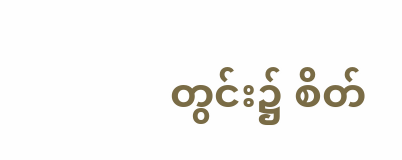တွင်း၌ စိတ်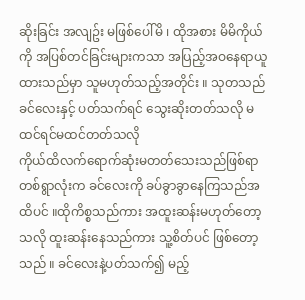ဆိုးခြင်း အလျဥ်း မဖြစ်ပေါ်မိ ၊ ထိုအစား မိမိကိုယ်ကို အပြစ်တင်ခြင်းများကသာ အပြည့်အဝနေရာယူထားသည်မှာ သူမဟုတ်သည့်အတိုင်း ။ သုတသည်
ခင်လေးနှင့် ပတ်သက်ရင် သွေးဆိုးတတ်သလို မထင်ရင်မထင်တတ်သလို
ကိုယ်ထိလက်ရောက်ဆုံးမတတ်သေးသည်ဖြစ်ရာ တစ်ရွာလုံးက ခင်လေးကို ခပ်ခွာခွာနေကြသည်အထိပင် ။ထိုကိစ္စသည်ကား အထူးဆန်းမဟုတ်တော့သလို ထူးဆန်းနေသည်ကား သူ့စိတ်ပင် ဖြစ်တော့သည် ။ ခင်လေးနဲ့ပတ်သက်၍ မည့်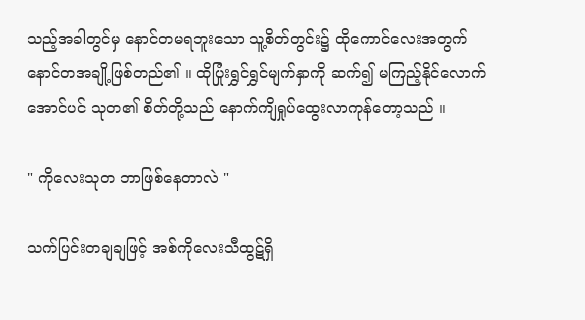သည့်အခါတွင်မှ နောင်တမရဘူးသော သူ့စိတ်တွင်း၌ ထိုကောင်လေးအတွက် နောင်တအချို့ဖြစ်တည်၏ ။ ထိုပြုံးရွှင်ရွှင်မျက်နှာကို ဆက်၍ မကြည့်နိုင်လောက်အောင်ပင် သုတ၏ စိတ်တို့သည် နောက်ကျိရှုပ်ထွေးလာကုန်တော့သည် ။

" ကိုလေးသုတ ဘာဖြစ်နေတာလဲ "

သက်ပြင်းတချချဖြင့် အစ်ကိုလေးသီထွဋ်ရှိ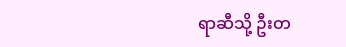ရာဆီသို့ ဦးတ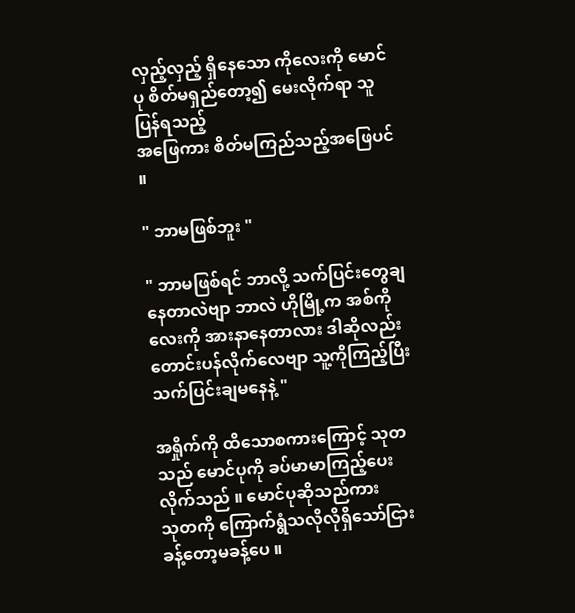လှည့်လှည့် ရှိနေသော ကိုလေးကို မောင်ပု စိတ်မရှည်တော့၍ မေးလိုက်ရာ သူပြန်ရသည့်
အဖြေကား စိတ်မကြည်သည့်အဖြေပင် ။

" ဘာမဖြစ်ဘူး "

" ဘာမဖြစ်ရင် ဘာလို့ သက်ပြင်းတွေချနေတာလဲဗျာ ဘာလဲ ဟိုမြို့က အစ်ကိုလေးကို အားနာနေတာလား ဒါဆိုလည်း တောင်းပန်လိုက်လေဗျာ သူ့ကိုကြည့်ပြီး သက်ပြင်းချမနေနဲ့ "

အရှိုက်ကို ထိသောစကားကြောင့် သုတသည် မောင်ပုကို ခပ်မာမာကြည့်ပေးလိုက်သည် ။ မောင်ပုဆိုသည်ကား
သုတကို ကြောက်ရွံသလိုလိုရှိသော်ငြား ခန့်တော့မခန့်ပေ ။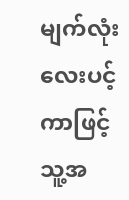မျက်လုံးလေးပင့်ကာဖြင့် သူ့အ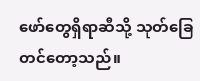ဖော်တွေရှိရာဆီသို့ သုတ်ခြေတင်တော့သည်။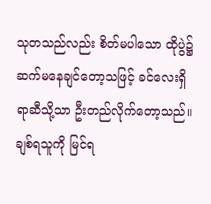သုတသည်လည်း စိတ်မပါသော ထိုပွဲ၌ ဆက်မနေချင်တော့သဖြင့် ခင်လေးရှိရာဆီသို့သာ ဦးတည်လိုက်တော့သည်။ ချစ်ရသူကို မြင်ရ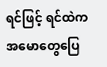ရင်ဖြင့် ရင်ထဲက အမောတွေပြေ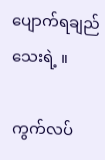ပျောက်ရချည်သေးရဲ့ ။

ကွက်လပ်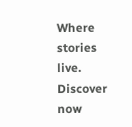Where stories live. Discover now